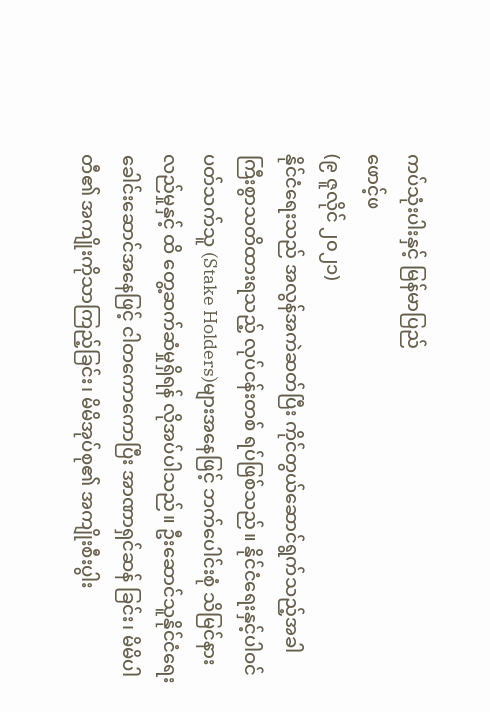ကပ်သုံးပါးနှင့် မြန်မာပြည်
ဖောင့်ဖ
(၉ ဇူလိုင် ၂၀၂၁)
နိုင်ငံရေးသည် အလွန်အကဲဆတ်ပြီး ကိုင်တွယ်ဆောင်ရွက်သည့်အခါ ကြီးစွာသတိထားရသည့် လုပ်ငန်းတစ် ရပ်ဖြစ်သည်။ နိုင်ငံရေးနှင့်ပါဝင်ပတ်သက်သူ (Stake Holders)များအနေဖြင့် ဘက်ပေါင်းစုံ သိမြင်နားလည်မှုနှင့် ထိ တွေ့ဆက်ဆံမှုရှိရန် လိုအပ်ပါသည်။ ဦးဆောင်သူနိုင်ငံရေးခေါင်းဆောင်အနေဖြင့် ငါတကောကောပြီး အာဏာရှင်ဆန် ခြင်း၊ မိမိပါတီ၏ အကျိုးကိုသာကြည့်ခြင်း၊ မိမိအုပ်စု၏ အကျိုးစီးပွါး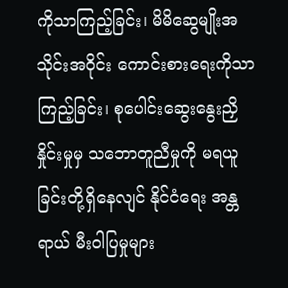ကိုသာကြည့်ခြင်း၊ မိမိဆွေမျိုးအသိုင်းအဝိုင်း ကောင်းစားရေးကိုသာကြည့်ခြင်း၊ စုပေါင်းဆွေးနွေးညှိနှိုင်းမှုမှ သဘောတူညီမှုကို မရယူခြင်းတို့ရှိနေလျင် နိုင်ငံရေး အန္တရာယ် မီးဝါပြမှုများ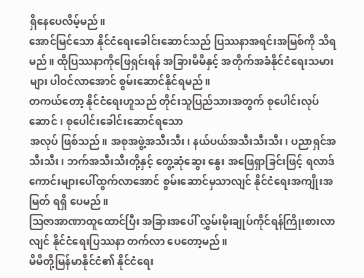ရှိနေပေလိမ့်မည်။
အောင်မြင်သော နိုင်ငံရေးခေါင်းဆောင်သည် ပြဿနာအရင်းအမြစ်ကို သိရမည်။ ထိုပြဿနာကိုဖြေရှင်းရန် အခြားမိမိနှင့် အတိုက်အခံနိုင်ငံရေးသမားများ ပါဝင်လာအောင် စွမ်းဆောင်နိုင်ရမည်။
တကယ်တော့ နိုင်ငံရေးဟူသည် တိုင်းသူပြည်သားအတွက် စုပေါင်းလုပ်ဆောင်၊ စုပေါင်းခေါင်းဆောင်ရသော
အလုပ် ဖြစ်သည်။ အစုအဖွဲ့အသီးသီး၊ နယ်ပယ်အသီးသီးသီး၊ ပညာရှင်အသီးသီး၊ ဘက်အသီးသီးတို့နှင့် တွေ့ဆုံဆွေး နွေး အဖြေရှာခြင်းဖြင့် ရလာဒ်ကောင်းများပေါ်ထွက်လာအောင် စွမ်းဆောင်မှသာလျင် နိုင်ငံရေးအကျိုးအမြတ် ရရှိ ပေမည်။
ဩဇာအာဏာထူထောင်ပြီး အခြားအပေါ် လွှမ်းမိုးချုပ်ကိုင်ရန်ကြိုးစားလာလျင် နိုင်ငံရေးပြဿနာ တက်လာ ပေတော့မည်။
မိမိတို့မြန်မာနိုင်ငံ၏ နိုင်ငံရေး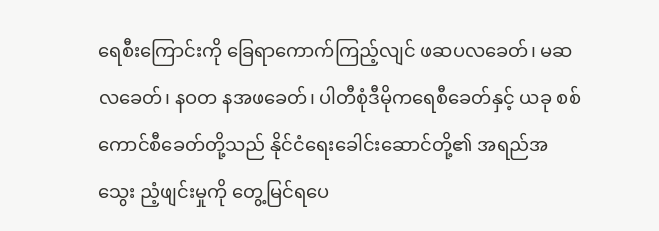ရေစီးကြောင်းကို ခြေရာကောက်ကြည့်လျင် ဖဆပလခေတ်၊ မဆလခေတ်၊ နဝတ နအဖခေတ်၊ ပါတီစုံဒီမိုကရေစီခေတ်နှင့် ယခု စစ်ကောင်စီခေတ်တို့သည် နိုင်ငံရေးခေါင်းဆောင်တို့၏ အရည်အသွေး ညံ့ဖျင်းမှုကို တွေ့မြင်ရပေ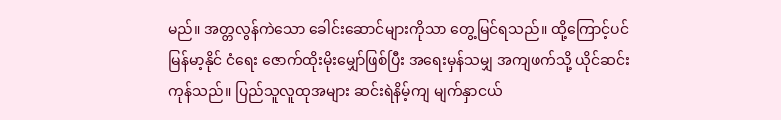မည်။ အတ္တလွန်ကဲသော ခေါင်းဆောင်များကိုသာ တွေ့မြင်ရသည်။ ထို့ကြောင့်ပင် မြန်မာ့နိုင် ငံရေး ဇောက်ထိုးမိုးမျှော်ဖြစ်ပြီး အရေးမှန်သမျှ အကျဖက်သို့ ယိုင်ဆင်းကုန်သည်။ ပြည်သူလူထုအများ ဆင်းရဲနိမ့်ကျ မျက်နှာငယ်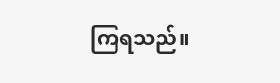ကြရသည်။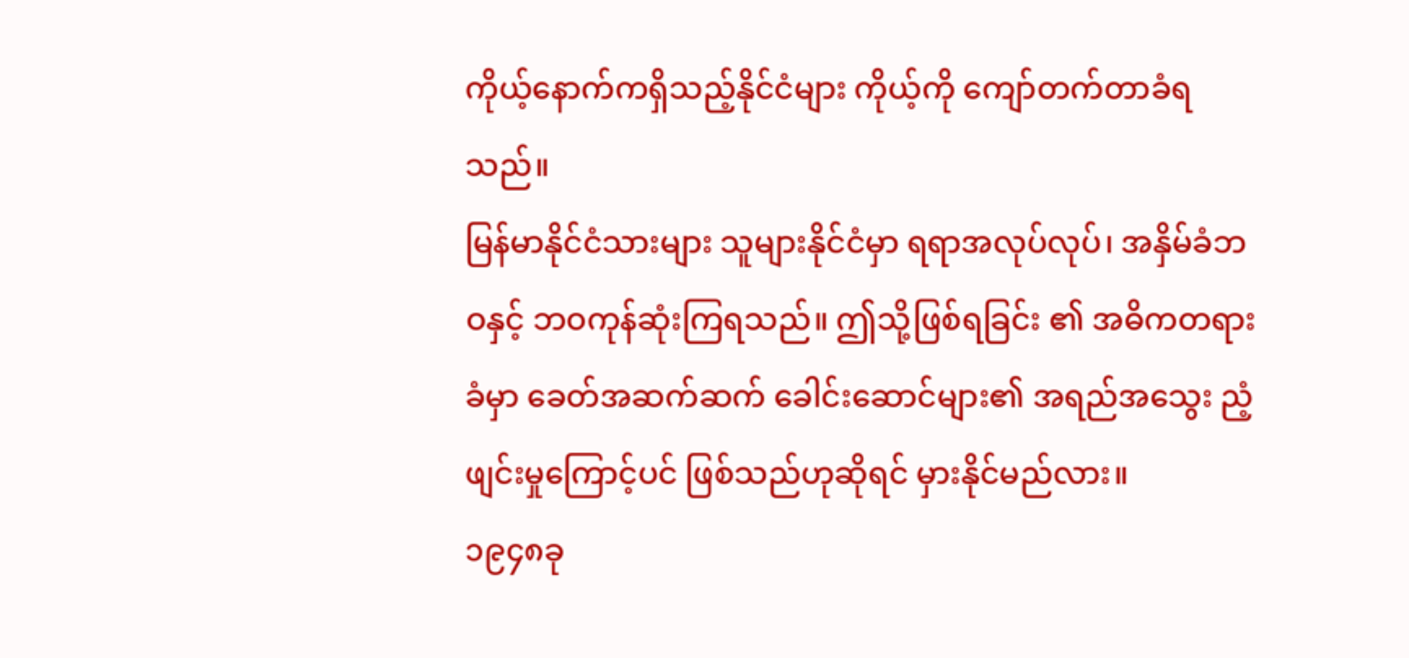ကိုယ့်နောက်ကရှိသည့်နိုင်ငံများ ကိုယ့်ကို ကျော်တက်တာခံရသည်။
မြန်မာနိုင်ငံသားများ သူများနိုင်ငံမှာ ရရာအလုပ်လုပ်၊ အနှိမ်ခံဘဝနှင့် ဘဝကုန်ဆုံးကြရသည်။ ဤသို့ဖြစ်ရခြင်း ၏ အဓိကတရားခံမှာ ခေတ်အဆက်ဆက် ခေါင်းဆောင်များ၏ အရည်အသွေး ညံ့ဖျင်းမှုကြောင့်ပင် ဖြစ်သည်ဟုဆိုရင် မှားနိုင်မည်လား။
၁၉၄၈ခု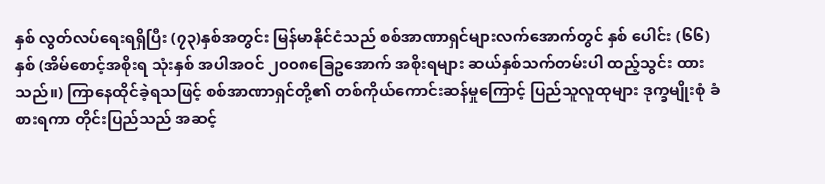နှစ် လွတ်လပ်ရေးရရှိပြီး (၇၃)နှစ်အတွင်း မြန်မာနိုင်ငံသည် စစ်အာဏာရှင်များလက်အောက်တွင် နှစ် ပေါင်း (၆၆)နှစ် (အိမ်စောင့်အစိုးရ သုံးနှစ် အပါအဝင် ၂၀၀၈ခြေဥအောက် အစိုးရများ ဆယ်နှစ်သက်တမ်းပါ ထည့်သွင်း ထားသည်။) ကြာနေထိုင်ခဲ့ရသဖြင့် စစ်အာဏာရှင်တို့၏ တစ်ကိုယ်ကောင်းဆန်မှုကြောင့် ပြည်သူလူထုများ ဒုက္ခမျိုးစုံ ခံစားရကာ တိုင်းပြည်သည် အဆင့်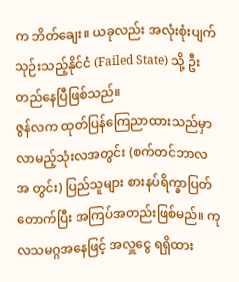က ဘိတ်ချေး။ ယခုလည်း အလုံးစုံးပျက်သုဉ်းသည့်နိုင်ငံ (Failed State) သို့ ဦးတည်နေပြီဖြစ်သည်။
ဇွန်လက ထုတ်ပြန်ကြေညာထားသည်မှာ လာမည့်သုံးလအတွင်း (စက်တင်ဘာလအ တွင်း) ပြည်သူများ စားနပ်ရိက္ခာပြတ်တောက်ပြီး အကြပ်အတည်းဖြစ်မည်။ ကုလသမဂ္ဂအနေဖြင့် အလှူငွေ ရရှိထား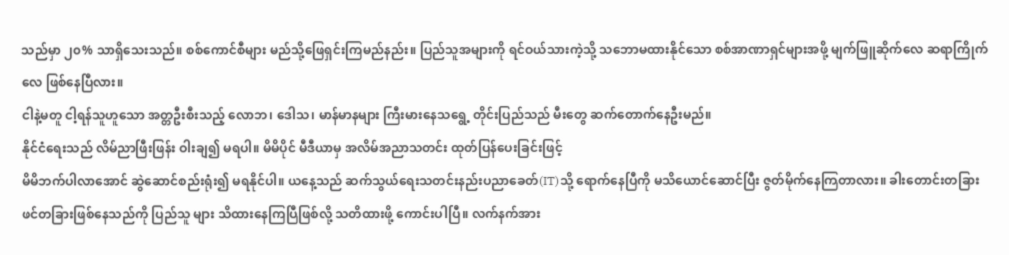သည်မှာ ၂၀% သာရှိသေးသည်။ စစ်ကောင်စီများ မည်သို့ဖြေရှင်းကြမည်နည်း။ ပြည်သူအများကို ရင်ဝယ်သားကဲ့သို့ သဘောမထားနိုင်သော စစ်အာဏာရှင်များအဖို့ မျက်ဖြူဆိုက်လေ ဆရာကြိုက်လေ ဖြစ်နေပြီလား။
ငါနဲ့မတူ ငါ့ရန်သူဟူသော အတ္တဦးစီးသည့် လောဘ၊ ဒေါသ၊ မာန်မာနများ ကြီးမားနေသရွေ့ တိုင်းပြည်သည် မီးတွေ ဆက်တောက်နေဦးမည်။
နိုင်ငံရေးသည် လိမ်ညာဖြီးဖြန်း ဝါးချ၍ မရပါ။ မိမိပိုင် မီဒီယာမှ အလိမ်အညာသတင်း ထုတ်ပြန်ပေးခြင်းဖြင့်
မိမိဘက်ပါလာအောင် ဆွဲဆောင်စည်းရုံး၍ မရနိုင်ပါ။ ယနေ့သည် ဆက်သွယ်ရေးသတင်းနည်းပညာခေတ်(IT)သို့ ရောက်နေပြီကို မသိယောင်ဆောင်ပြီး ဇွတ်မိုက်နေကြတာလား။ ခါးတောင်းတခြား ဖင်တခြားဖြစ်နေသည်ကို ပြည်သူ များ သိထားနေကြပြီဖြစ်လို့ သတိထားဖို့ ကောင်းပါပြီ။ လက်နက်အား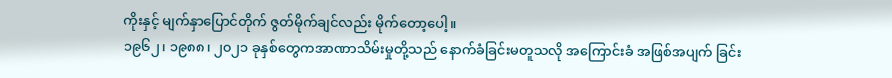ကိုးနှင့် မျက်နှာပြောင်တိုက် ဇွတ်မိုက်ချင်လည်း မိုက်တော့ပေါ့။
၁၉၆၂၊ ၁၉၈၈၊ ၂၀၂၁ ခုနှစ်တွေကအာဏာသိမ်းမှုတို့သည် နောက်ခံခြင်းမတူသလို အကြောင်းခံ အဖြစ်အပျက် ခြင်း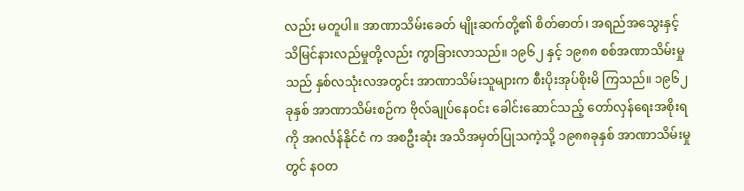လည်း မတူပါ။ အာဏာသိမ်းခေတ် မျိုးဆက်တို့၏ စိတ်ဓာတ်၊ အရည်အသွေးနှင့် သိမြင်နားလည်မှုတို့လည်း ကွာခြားလာသည်။ ၁၉၆၂ နှင့် ၁၉၈၈ စစ်အဏာသိမ်းမှုသည် နှစ်လသုံးလအတွင်း အာဏာသိမ်းသူများက စီးပိုးအုပ်စိုးမိ ကြသည်။ ၁၉၆၂ ခုနှစ် အာဏာသိမ်းစဉ်က ဗိုလ်ချုပ်နေဝင်း ခေါင်းဆောင်သည့် တော်လှန်ရေးအစိုးရကို အဂင်္လန်နိုင်ငံ က အစဦးဆုံး အသိအမှတ်ပြုသကဲ့သို့ ၁၉၈၈ခုနှစ် အာဏာသိမ်းမှုတွင် နဝတ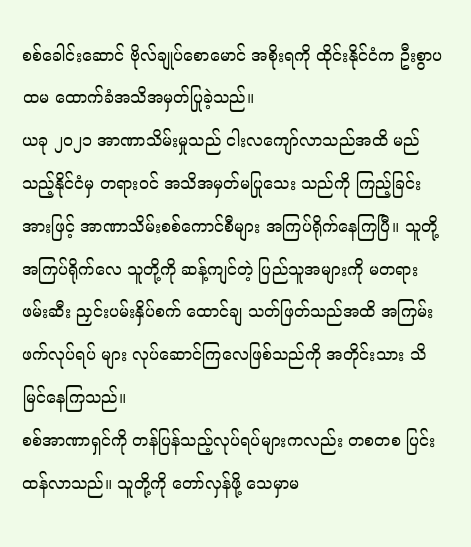စစ်ခေါင်းဆောင် ဗိုလ်ချုပ်စောမောင် အစိုးရကို ထိုင်းနိုင်ငံက ဦးစွာပထမ ထောက်ခံအသိအမှတ်ပြုခဲ့သည်။
ယခု ၂၀၂၁ အာဏာသိမ်းမှုသည် ငါးလကျော်လာသည်အထိ မည်သည့်နိုင်ငံမှ တရားဝင် အသိအမှတ်မပြုသေး သည်ကို ကြည့်ခြင်းအားဖြင့် အာဏာသိမ်းစစ်ကောင်စီများ အကြပ်ရိုက်နေကြပြီ။ သူတို့အကြပ်ရိုက်လေ သူတို့ကို ဆန့်ကျင်တဲ့ ပြည်သူအများကို မတရားဖမ်းဆီး ညှင်းပမ်းနှိပ်စက် ထောင်ချ သတ်ဖြတ်သည်အထိ အကြမ်းဖက်လုပ်ရပ် များ လုပ်ဆောင်ကြလေဖြစ်သည်ကို အတိုင်းသား သိမြင်နေကြသည်။
စစ်အာဏာရှင်ကို တန်ပြန်သည့်လုပ်ရပ်များကလည်း တစတစ ပြင်းထန်လာသည်။ သူတို့ကို တော်လှန်ဖို့ သေမှာမ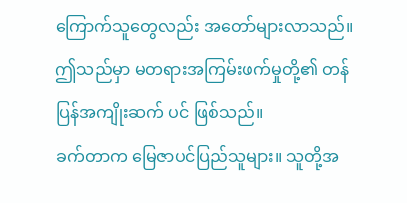ကြောက်သူတွေလည်း အတော်များလာသည်။ ဤသည်မှာ မတရားအကြမ်းဖက်မှုတို့၏ တန်ပြန်အကျိုးဆက် ပင် ဖြစ်သည်။
ခက်တာက မြေဇာပင်ပြည်သူများ။ သူတို့အ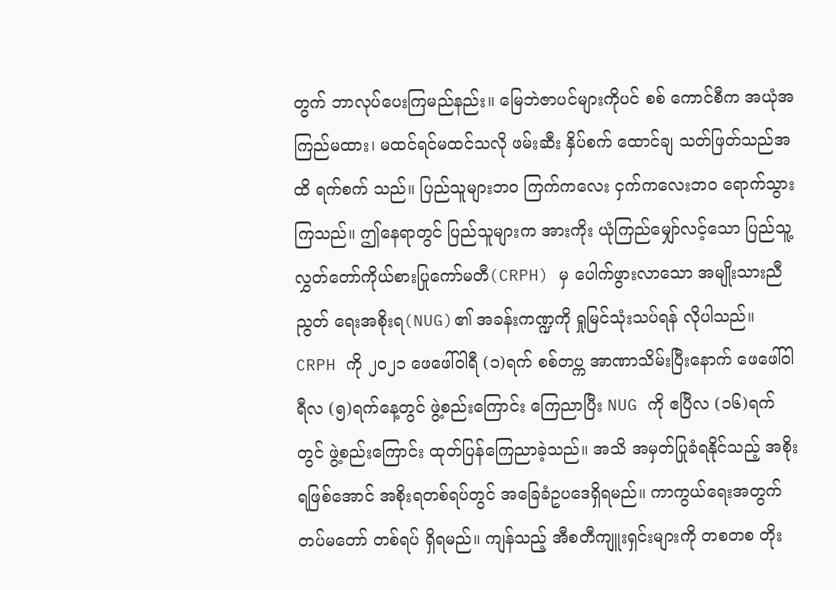တွက် ဘာလုပ်ပေးကြမည်နည်း။ မြေဘဲဇာပင်များကိုပင် စစ် ကောင်စီက အယုံအကြည်မထား၊ မထင်ရင်မထင်သလို ဖမ်းဆီး နှိပ်စက် ထောင်ချ သတ်ဖြတ်သည်အထိ ရက်စက် သည်။ ပြည်သူများဘဝ ကြက်ကလေး ငှက်ကလေးဘဝ ရောက်သွားကြသည်။ ဤနေရာတွင် ပြည်သူများက အားကိုး ယုံကြည်မျှော်လင့်သော ပြည်သူ့လွှတ်တော်ကိုယ်စားပြုကော်မတီ(CRPH) မှ ပေါက်ဖွားလာသော အမျိုးသားညီညွတ် ရေးအစိုးရ(NUG)၏ အခန်းကဏ္ဍကို ရှုမြင်သုံးသပ်ရန် လိုပါသည်။
CRPH ကို ၂၀၂၁ ဖေဖေါ်ဝါရီ (၁)ရက် စစ်တပ္က အာဏာသိမ်းပြီးနောက် ဖေဖေါ်ဝါရီလ (၅)ရက်နေ့တွင် ဖွဲ့စည်းကြောင်း ကြေညာပြီး NUG ကို ဧပြီလ (၁၆)ရက်တွင် ဖွဲ့စည်းကြောင်း ထုတ်ပြန်ကြေညာခဲ့သည်။ အသိ အမှတ်ပြုခံရနိုင်သည့် အစိုးရဖြစ်အောင် အစိုးရတစ်ရပ်တွင် အခြေခံဥပဒေရှိရမည်။ ကာကွယ်ရေးအတွက် တပ်မတော် တစ်ရပ် ရှိရမည်။ ကျန်သည့် အီစတီကျူးရှင်းများကို တစတစ တိုး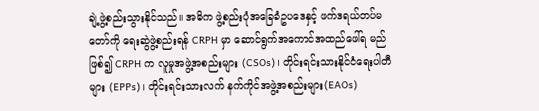ချဲ့ဖွဲ့စည်းသွားနိုင်သည်။ အဓိက ဖွဲ့စည်းပုံအခြေခံဥပဒေနှင့် ဖက်ဒရယ်တပ်မတော်ကို ရေးဆွဲဖွဲ့စည်းရန် CRPH မှာ ဆောင်ရွက်အကောင်အထည်ဖေါ်ရ မည်ဖြစ်၍ CRPH က လူမှုအဖွဲ့အစည်းများ (CSOs)၊ တိုင်းရင်းသားနိုင်ငံရေးပါတီများ (EPPs)၊ တိုင်းရင်းသားလက် နက်ကိုင်အဖွဲ့အစည်းများ(EAOs)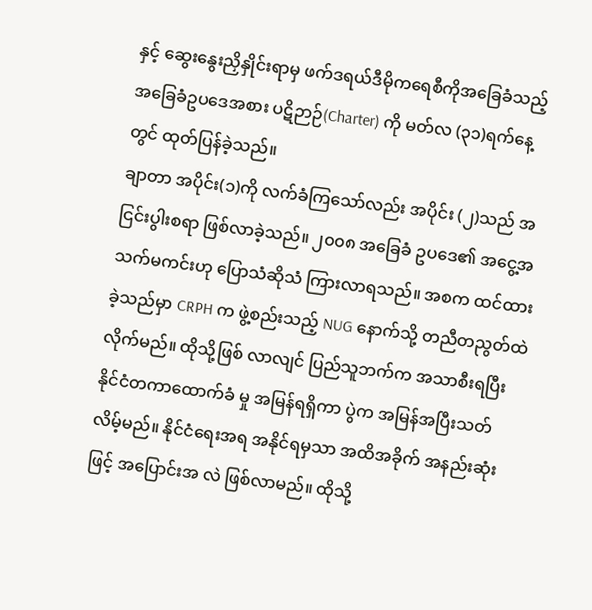နှင့် ဆွေးနွေးညှိနှိုင်းရာမှ ဖက်ဒရယ်ဒီမိုကရေစီကိုအခြေခံသည့် အခြေခံဥပဒေအစား ပဋိဉာဉ်(Charter) ကို မတ်လ (၃၁)ရက်နေ့တွင် ထုတ်ပြန်ခဲ့သည်။
ချာတာ အပိုင်း(၁)ကို လက်ခံကြသော်လည်း အပိုင်း (၂)သည် အငြင်းပွါးစရာ ဖြစ်လာခဲ့သည်။ ၂၀၀၈ အခြေခံ ဥပဒေ၏ အငွေ့အသက်မကင်းဟု ပြောသံဆိုသံ ကြားလာရသည်။ အစက ထင်ထားခဲ့သည်မှာ CRPH က ဖွဲ့စည်းသည့် NUG နောက်သို့ တညီတညွတ်ထဲလိုက်မည်။ ထိုသို့ဖြစ် လာလျင် ပြည်သူဘက်က အသာစီးရပြီး နိုင်ငံတကာထောက်ခံ မှု အမြန်ရရှိကာ ပွဲက အမြန်အပြီးသတ်လိမ့်မည်။ နိုင်ငံရေးအရ အနိုင်ရမှသာ အထိအခိုက် အနည်းဆုံးဖြင့် အပြောင်းအ လဲ ဖြစ်လာမည်။ ထိုသို့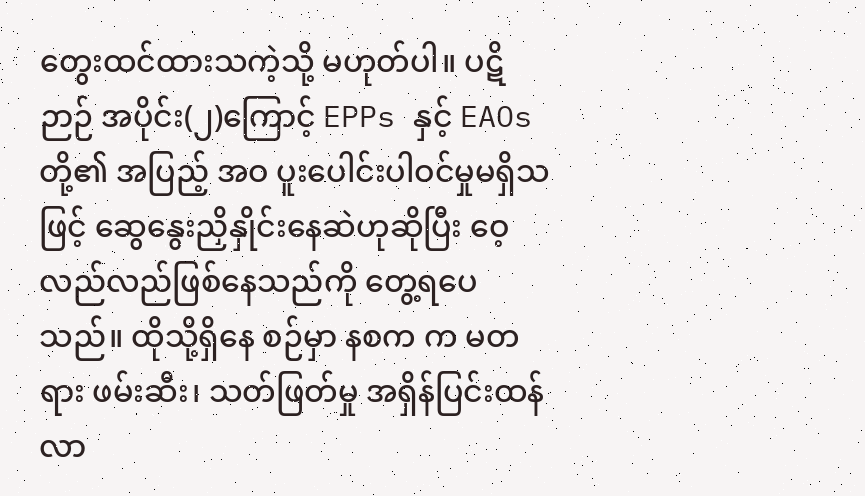တွေးထင်ထားသကဲ့သို့ မဟုတ်ပါ။ ပဋိဉာဉ် အပိုင်း(၂)ကြောင့် EPPs နှင့် EAOs တို့၏ အပြည့် အဝ ပူးပေါင်းပါဝင်မှုမရှိသဖြင့် ဆွေနွေးညှိနှိုင်းနေဆဲဟုဆိုပြီး ဝေ့လည်လည်ဖြစ်နေသည်ကို တွေ့ရပေသည်။ ထိုသို့ရှိနေ စဉ်မှာ နစက က မတရား ဖမ်းဆီး၊ သတ်ဖြတ်မှု အရှိန်ပြင်းထန်လာ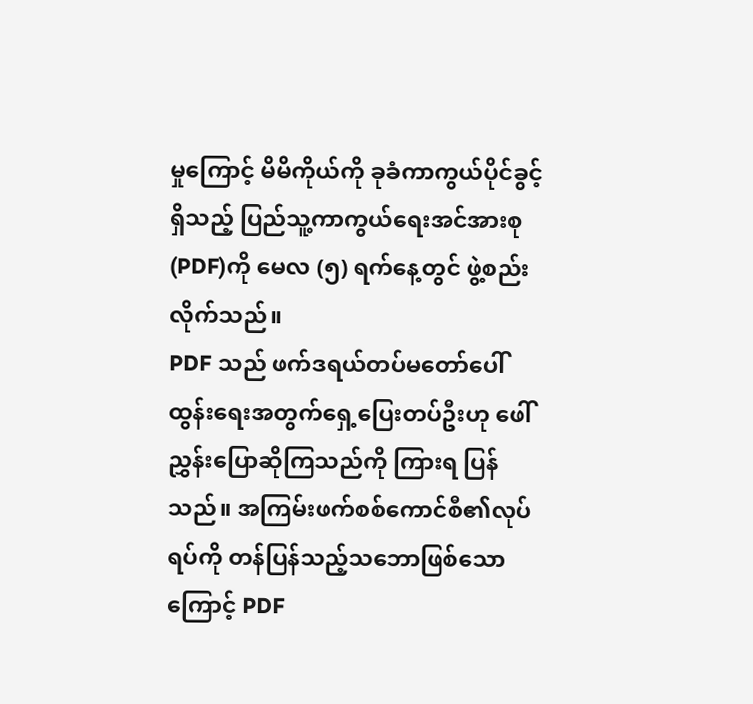မှုကြောင့် မိမိကိုယ်ကို ခုခံကာကွယ်ပိုင်ခွင့်ရှိသည့် ပြည်သူ့ကာကွယ်ရေးအင်အားစု(PDF)ကို မေလ (၅) ရက်နေ့တွင် ဖွဲ့စည်းလိုက်သည်။
PDF သည် ဖက်ဒရယ်တပ်မတော်ပေါ်ထွန်းရေးအတွက်ရှေ့ပြေးတပ်ဦးဟု ဖေါ်ညွှန်းပြောဆိုကြသည်ကို ကြားရ ပြန်သည်။ အကြမ်းဖက်စစ်ကောင်စီ၏လုပ်ရပ်ကို တန်ပြန်သည့်သဘောဖြစ်သောကြောင့် PDF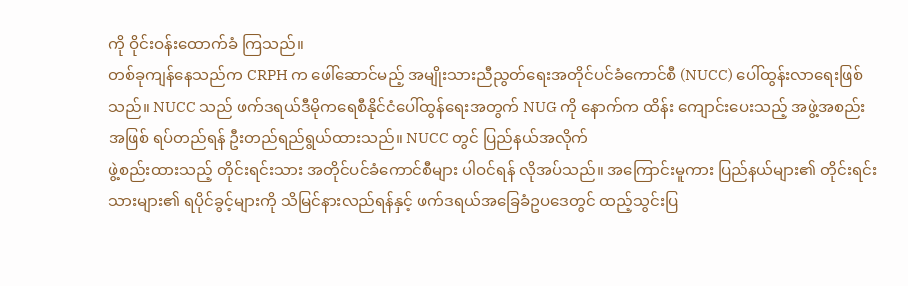ကို ဝိုင်းဝန်းထောက်ခံ ကြသည်။
တစ်ခုကျန်နေသည်က CRPH က ဖေါ်ဆောင်မည့် အမျိုးသားညီညွတ်ရေးအတိုင်ပင်ခံကောင်စီ (NUCC) ပေါ်ထွန်းလာရေးဖြစ်သည်။ NUCC သည် ဖက်ဒရယ်ဒီမိုကရေစီနိုင်ငံပေါ်ထွန်ရေးအတွက် NUG ကို နောက်က ထိန်း ကျောင်းပေးသည့် အဖွဲ့အစည်းအဖြစ် ရပ်တည်ရန် ဦးတည်ရည်ရွယ်ထားသည်။ NUCC တွင် ပြည်နယ်အလိုက်
ဖွဲ့စည်းထားသည့် တိုင်းရင်းသား အတိုင်ပင်ခံကောင်စီများ ပါဝင်ရန် လိုအပ်သည်။ အကြောင်းမူကား ပြည်နယ်များ၏ တိုင်းရင်းသားများ၏ ရပိုင်ခွင့်များကို သိမြင်နားလည်ရန်နှင့် ဖက်ဒရယ်အခြေခံဥပဒေတွင် ထည့်သွင်းပြ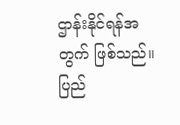ဌာန်းနိုင်ရန်အ တွက် ဖြစ်သည်။
ပြည်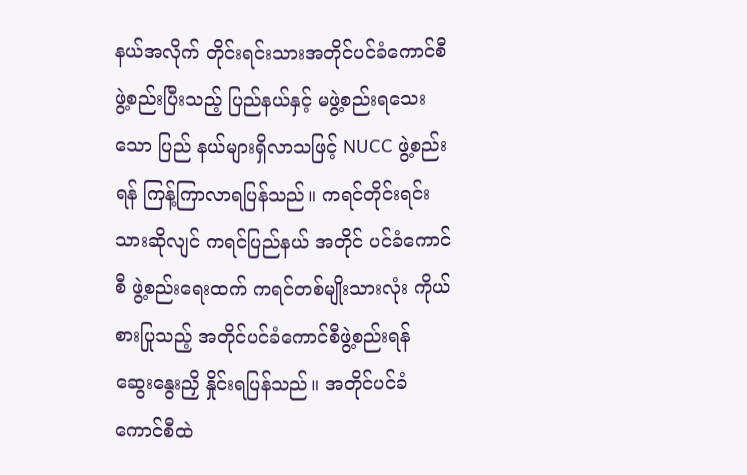နယ်အလိုက် တိုင်းရင်းသားအတိုင်ပင်ခံကောင်စီ ဖွဲ့စည်းပြီးသည့် ပြည်နယ်နှင့် မဖွဲ့စည်းရသေးသော ပြည် နယ်များရှိလာသဖြင့် NUCC ဖွဲ့စည်းရန် ကြန့်ကြာလာရပြန်သည်။ ကရင်တိုင်းရင်းသားဆိုလျင် ကရင်ပြည်နယ် အတိုင် ပင်ခံကောင်စီ ဖွဲ့စည်းရေးထက် ကရင်တစ်မျိုးသားလုံး ကိုယ်စားပြုသည့် အတိုင်ပင်ခံကောင်စီဖွဲ့စည်းရန် ဆွေးနွေးညှိ နှိုင်းရပြန်သည်။ အတိုင်ပင်ခံကောင်စီထဲ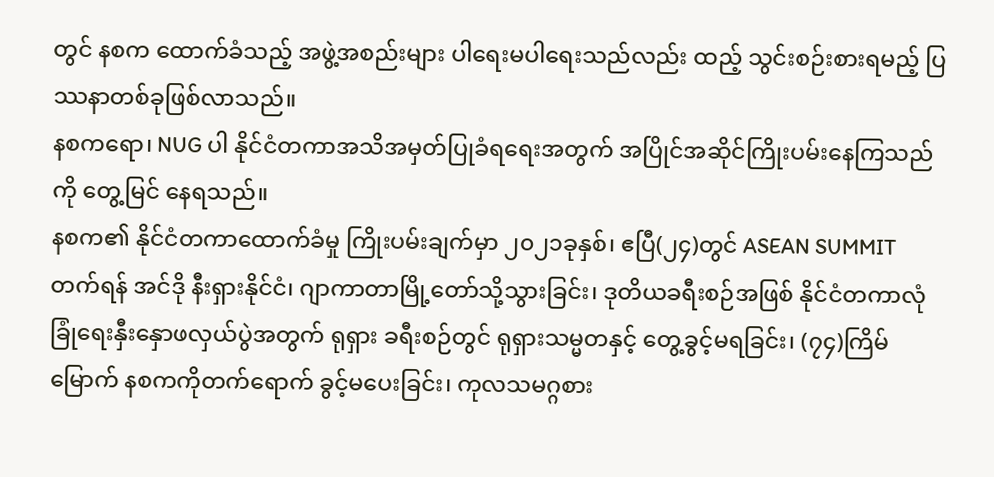တွင် နစက ထောက်ခံသည့် အဖွဲ့အစည်းများ ပါရေးမပါရေးသည်လည်း ထည့် သွင်းစဉ်းစားရမည့် ပြဿနာတစ်ခုဖြစ်လာသည်။
နစကရော၊ NUG ပါ နိုင်ငံတကာအသိအမှတ်ပြုခံရရေးအတွက် အပြိုင်အဆိုင်ကြိုးပမ်းနေကြသည်ကို တွေ့မြင် နေရသည်။
နစက၏ နိုင်ငံတကာထောက်ခံမှု ကြိုးပမ်းချက်မှာ ၂၀၂၁ခုနှစ်၊ ဧပြီ(၂၄)တွင် ASEAN SUMMIT တက်ရန် အင်ဒို နီးရှားနိုင်ငံ၊ ဂျာကာတာမြို့တော်သို့သွားခြင်း၊ ဒုတိယခရီးစဉ်အဖြစ် နိုင်ငံတကာလုံခြုံရေးနှီးနှောဖလှယ်ပွဲအတွက် ရုရှား ခရီးစဉ်တွင် ရုရှားသမ္မတနှင့် တွေ့ခွင့်မရခြင်း၊ (၇၄)ကြိမ်မြောက် နစကကိုတက်ရောက် ခွင့်မပေးခြင်း၊ ကုလသမဂ္ဂစား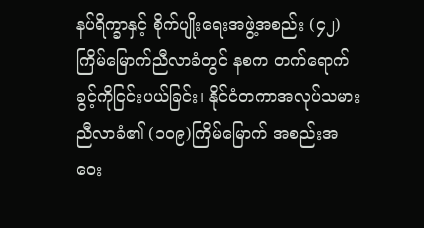နပ်ရိက္ခာနှင့် စိုက်ပျိုးရေးအဖွဲ့အစည်း (၄၂)ကြိမ်မြောက်ညီလာခံတွင် နစက တက်ရောက် ခွင့်ကိုငြင်းပယ်ခြင်း၊ နိုင်ငံတကာအလုပ်သမားညီလာခံ၏ (၁၀၉)ကြိမ်မြောက် အစည်းအဝေး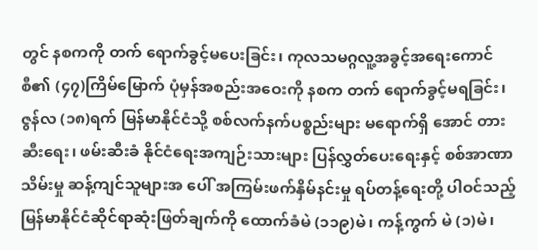တွင် နစကကို တက် ရောက်ခွင့်မပေးခြင်း၊ ကုလသမဂ္ဂလူ့အခွင့်အရေးကောင်စီ၏ (၄၇)ကြိမ်မြောက် ပုံမှန်အစည်းအဝေးကို နစက တက် ရောက်ခွင့်မရခြင်း၊ ဇွန်လ (၁၈)ရက် မြန်မာနိုင်ငံသို့ စစ်လက်နက်ပစ္စည်းများ မရောက်ရှိ အောင် တားဆီးရေး၊ ဖမ်းဆီးခံ နိုင်ငံရေးအကျဉ်းသားများ ပြန်လွှတ်ပေးရေးနှင့် စစ်အာဏာသိမ်းမှု ဆန့်ကျင်သူများအ ပေါ် အကြမ်းဖက်နှိမ်နင်းမှု ရပ်တန့်ရေးတို့ ပါဝင်သည့် မြန်မာနိုင်ငံဆိုင်ရာဆုံးဖြတ်ချက်ကို ထောက်ခံမဲ (၁၁၉)မဲ၊ ကန့်ကွက် မဲ (၁)မဲ၊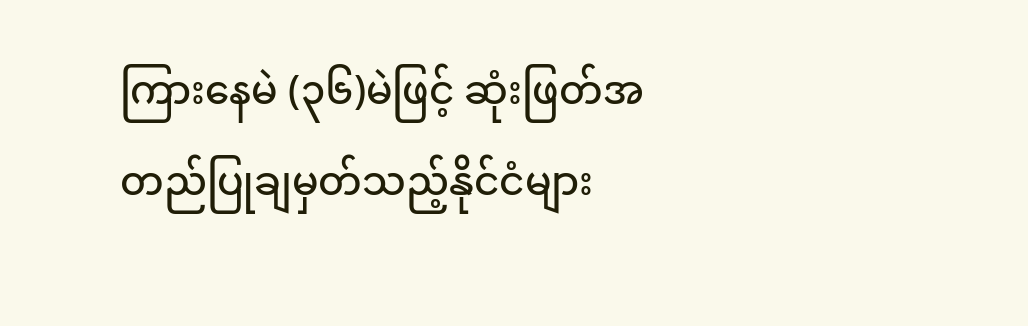ကြားနေမဲ (၃၆)မဲဖြင့် ဆုံးဖြတ်အတည်ပြုချမှတ်သည့်နိုင်ငံများ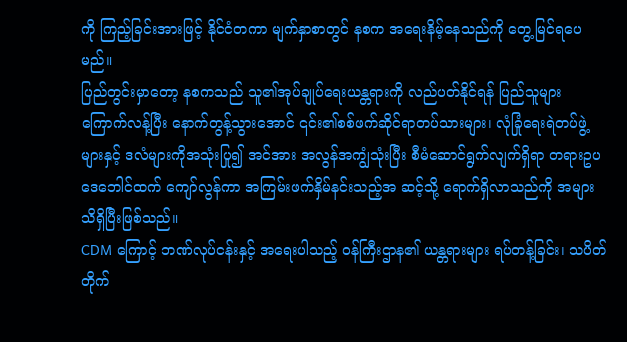ကို ကြည့်ခြင်းအားဖြင့် နိုင်ငံတကာ မျက်နှာစာတွင် နစက အရေးနိမ့်နေသည်ကို တွေ့မြင်ရပေမည်။
ပြည်တွင်းမှာတော့ နစကသည် သူ၏အုပ်ချုပ်ရေးယန္တရားကို လည်ပတ်နိုင်ရန် ပြည်သူများကြောက်လန့်ပြီး နောက်တွန့်သွားအောင် ၎င်း၏စစ်ဖက်ဆိုင်ရာတပ်သားများ၊ လုံခြုံရေးရဲတပ်ဖွဲ့များနှင့် ဒလံများကိုအသုံးပြု၍ အင်အား အလွန်အကျွံသုံးပြီး စီမံဆောင်ရွက်လျက်ရှိရာ တရားဥပဒေဘေါင်ထက် ကျော်လွန်ကာ အကြမ်းဖက်နှိမ်နင်းသည့်အ ဆင့်သို့ ရောက်ရှိလာသည်ကို အများသိရှိပြီးဖြစ်သည်။
CDM ကြောင့် ဘဏ်လုပ်ငန်းနှင့် အရေးပါသည့် ဝန်ကြီးဌာန၏ ယန္တရားများ ရပ်တန့်ခြင်း၊ သပိတ်တိုက်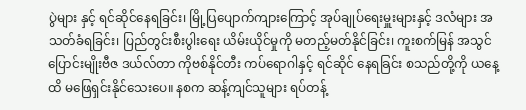ပွဲများ နှင့် ရင်ဆိုင်နေရခြင်း၊ မြို့ပြပျောက်ကျားကြောင့် အုပ်ချုပ်ရေးမှူးများနှင့် ဒလံများ အသတ်ခံရခြင်း၊ ပြည်တွင်းစီးပွါးရေး ယိမ်းယိုင်မှုကို မတည့်မတ်နိုင်ခြင်း၊ ကူးစက်မြန် အသွင်ပြောင်းမျိုးဗီဇ ဒယ်လ်တာ ကိုဗစ်နိုင်တီး ကပ်ရောဂါနှင့် ရင်ဆိုင် နေရခြင်း စသည်တို့ကို ယနေ့ထိ မဖြေရှင်းနိုင်သေးပေ။ နစက ဆန့်ကျင်သူများ ရပ်တန့်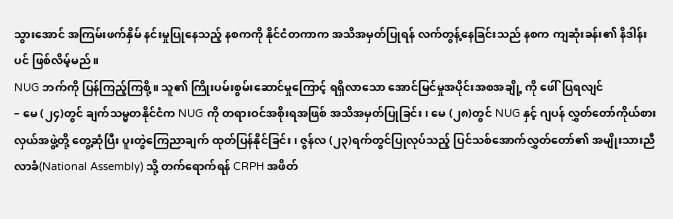သွားအောင် အကြမ်းဖက်နှိမ် နင်းမှုပြုနေသည့် နစကကို နိုင်ငံတကာက အသိအမှတ်ပြုရန် လက်တွန့်နေခြင်းသည် နစက ကျဆုံးခန်း၏ နိဒါန်းပင် ဖြစ်လိမ့်မည်။
NUG ဘက်ကို ပြန်ကြည့်ကြစို့။ သူ၏ ကြိုးပမ်းစွမ်းဆောင်မှုကြောင့် ရရှိလာသော အောင်မြင်မှုအပိုင်းအစအချို့ ကို ဖေါ်ပြရလျင်
– မေ (၂၄)တွင် ချက်သမ္မတနိုင်ငံက NUG ကို တရားဝင်အစိုးရအဖြစ် အသိအမှတ်ပြုခြင်း၊ မေ (၂၈)တွင် NUG နှင့် ဂျပန် လွှတ်တော်ကိုယ်စားလှယ်အဖွဲ့တို့ တွေ့ဆုံပြီး ပူးတွဲကြေညာချက် ထုတ်ပြန်နိုင်ခြင်း၊ ဇွန်လ (၂၃)ရက်တွင်ပြုလုပ်သည့် ပြင်သစ်အောက်လွှတ်တော်၏ အမျိုးသားညီလာခံ(National Assembly) သို့ တက်ရောက်ရန် CRPH အဖိတ်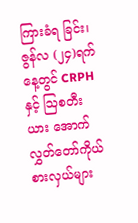ကြားခံရ ခြင်း၊ ဇွန်လ (၂၄)ရက်နေ့တွင် CRPH နှင့် ဩစတီးယား အောက်လွှတ်တော်ကိုယ်စားလှယ်များ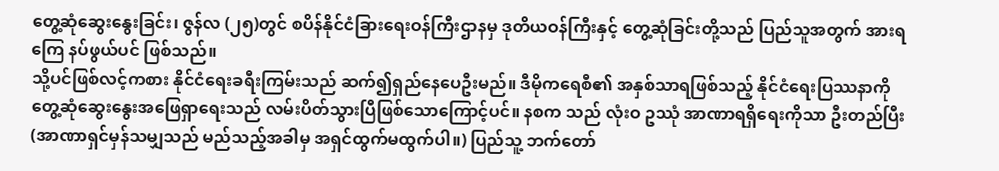တွေ့ဆုံဆွေးနွေးခြင်း၊ ဇွန်လ (၂၅)တွင် စပိန်နိုင်ငံခြားရေးဝန်ကြီးဌာနမှ ဒုတိယဝန်ကြီးနှင့် တွေ့ဆုံခြင်းတို့သည် ပြည်သူအတွက် အားရကြေ နပ်ဖွယ်ပင် ဖြစ်သည်။
သို့ပင်ဖြစ်လင့်ကစား နိုင်ငံရေးခရီးကြမ်းသည် ဆက်၍ရှည်နေပေဦးမည်။ ဒီမိုကရေစီ၏ အနှစ်သာရဖြစ်သည့် နိုင်ငံရေးပြဿနာကို တွေ့ဆုံဆွေးနွေးအဖြေရှာရေးသည် လမ်းပိတ်သွားပြီဖြစ်သောကြောင့်ပင်။ နစက သည် လုံးဝ ဥဿုံ အာဏာရရှိရေးကိုသာ ဦးတည်ပြီး (အာဏာရှင်မှန်သမျှသည် မည်သည့်အခါမှ အရှင်ထွက်မထွက်ပါ။) ပြည်သူ့ ဘက်တော်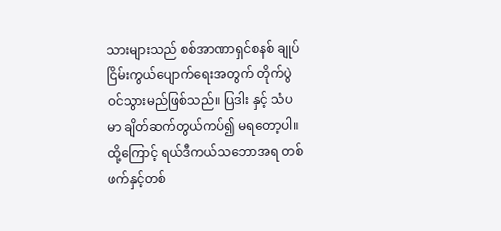သားများသည် စစ်အာဏာရှင်စနစ် ချုပ်ငြိမ်းကွယ်ပျောက်ရေးအတွက် တိုက်ပွဲဝင်သွားမည်ဖြစ်သည်။ ပြဒါး နှင့် သံပမာ ချိတ်ဆက်တွယ်ကပ်၍ မရတော့ပါ။
ထို့ကြောင့် ရယ်ဒီကယ်သဘောအရ တစ်ဖက်နှင့်တစ်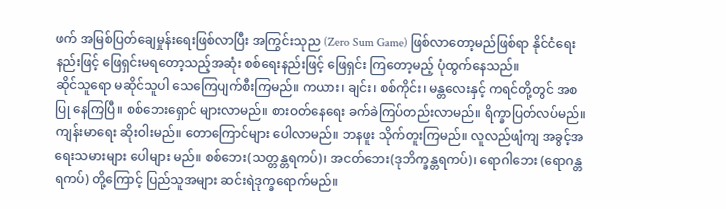ဖက် အမြစ်ပြတ်ချေမှုန်းရေးဖြစ်လာပြီး အကြွင်းသုည (Zero Sum Game) ဖြစ်လာတော့မည်ဖြစ်ရာ နိုင်ငံရေးနည်းဖြင့် ဖြေရှင်းမရတော့သည့်အဆုံး စစ်ရေးနည်းဖြင့် ဖြေရှင်း ကြတော့မည့် ပုံထွက်နေသည်။
ဆိုင်သူရော မဆိုင်သူပါ သေကြေပျက်စီးကြမည်။ ကယား၊ ချင်း၊ စစ်ကိုင်း၊ မန္တလေးနှင့် ကရင်တို့တွင် အစပြု နေကြပြီ။ စစ်ဘေးရှောင် များလာမည်။ စားဝတ်နေရေး ခက်ခဲကြပ်တည်းလာမည်။ ရိက္ခာပြတ်လပ်မည်။ ကျန်းမာရေး ဆိုးဝါးမည်။ တောကြောင်များ ပေါလာမည်။ ဘနဖူး သိုက်တူးကြမည်။ လူလည်ဖျံကျ အခွင့်အရေးသမားများ ပေါများ မည်။ စစ်ဘေး(သတ္တန္တရကပ်)၊ အငတ်ဘေး(ဒုဘိက္ခန္တရကပ်)၊ ရောဂါဘေး (ရောဂန္တရကပ်) တို့ကြောင့် ပြည်သူအများ ဆင်းရဲဒုက္ခရောက်မည်။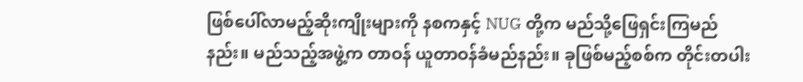ဖြစ်ပေါ်လာမည့်ဆိုးကျိုးများကို နစကနှင့် NUG တို့က မည်သို့ဖြေရှင်းကြမည်နည်း။ မည်သည့်အဖွဲ့က တာဝန် ယူတာဝန်ခံမည်နည်း။ ခုဖြစ်မည့်စစ်က တိုင်းတပါး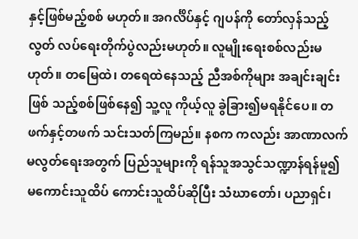နှင့်ဖြစ်မည့်စစ် မဟုတ်။ အဂင်္လိပ်နှင့် ဂျပန်ကို တော်လှန်သည့် လွတ် လပ်ရေးတိုက်ပွဲလည်းမဟုတ်။ လူမျိုးရေးစစ်လည်းမဟုတ်။ တမြေထဲ၊ တရေထဲနေသည့် ညီအစ်ကိုများ အချင်းချင်းဖြစ် သည့်စစ်ဖြစ်နေ၍ သူ့လူ ကိုယ့်လူ ခွဲခြား၍မရနိုင်ပေ။ တဖက်နှင့်တဖက် သင်းသတ်ကြမည်။ နစက ကလည်း အာဏာလက်မလွတ်ရေးအတွက် ပြည်သူများကို ရန်သူအသွင်သဏ္ဍာန်ရန်မူ၍ မကောင်းသူထိပ် ကောင်းသူထိပ်ဆိုပြီး သံဃာတော်၊ ပညာရှင်၊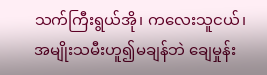သက်ကြီးရွယ်အို၊ ကလေးသူငယ်၊ အမျိုးသမီးဟူ၍မချန်ဘဲ ချေမှုန်း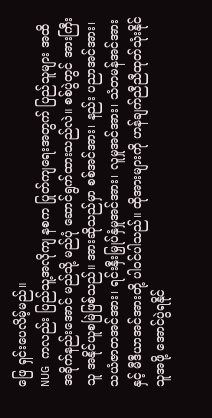ဖြေ ရှင်းပေလိမ့်မည်။
NUG ကလည်း ပြည်သူ့အလိုကျ နစက ပြုတ်ကျရေးအတွက် ပြည်သူများ အထိအခိုက်နည်းအောင် မည်သို့ မည်ပုံ ဆောင်ရွက်ထားသည်လဲ။ စစ်ပွဲတွင် အားကြီးသူ အနိုင်ယူစမြဲဖြစ်သည်။ အားဆိုသည်မှာ စစ်အင်အား၊ နည်း ပညာအင်အား၊ သယံဇာတအင်အား၊ ရင်းနှီးမြှုပ်နှံမှုအင်အား၊ လူမှုအင်အား၊ သံတမန်အင်အားနှင့် မီဒီယာအင်အားတို့ ပါဝင်ပါသည်။ ထိုအားများကို ဟန်ချက်ညီညီထုတ်သုံးနိုင်သူအဖို့ အောင်ပွဲရနိုင်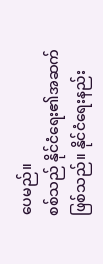ပေမည်။
စစ်သည် နိုင်ငံရေး၏အဆက် ဖြစ်သည်။ နိုင်ငံရေးနည်း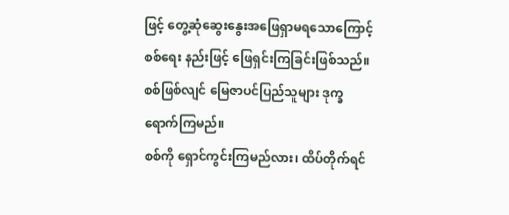ဖြင့် တွေ့ဆုံဆွေးနွေးအဖြေရှာမရသောကြောင့် စစ်ရေး နည်းဖြင့် ဖြေရှင်းကြခြင်းဖြစ်သည်။ စစ်ဖြစ်လျင် မြေဇာပင်ပြည်သူများ ဒုက္ခရောက်ကြမည်။
စစ်ကို ရှောင်ကွင်းကြမည်လား၊ ထိပ်တိုက်ရင်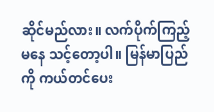ဆိုင်မည်လား။ လက်ပိုက်ကြည့်မနေ သင့်တော့ပါ။ မြန်မာပြည်ကို ကယ်တင်ပေး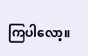ကြပါလော့။